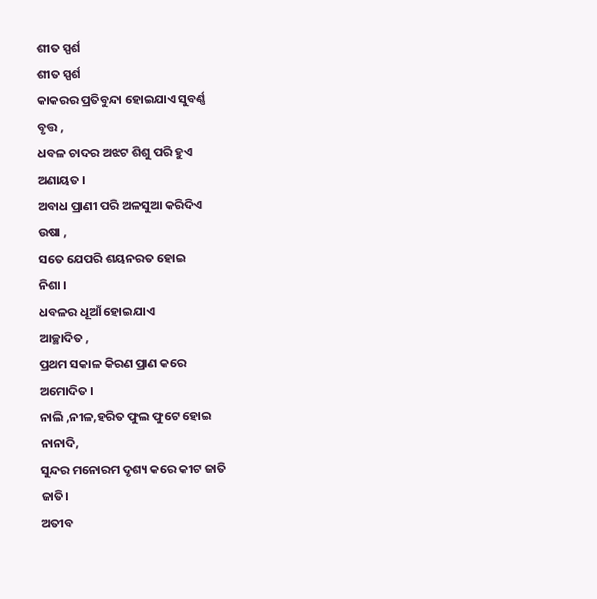ଶୀତ ସ୍ପର୍ଶ
ଶୀତ ସ୍ପର୍ଶ
କାକରର ପ୍ରତିବୁନ୍ଦା ହୋଇଯାଏ ସୁବର୍ଣ୍ଣ
ବୃତ୍ତ ,
ଧବଳ ଚାଦର ଅଝଟ ଶିଶୁ ପରି ହୁଏ
ଅଣାୟତ ।
ଅବାଧ ପ୍ରାଣୀ ପରି ଅଳସୁଆ କରିଦିଏ
ଉଷା ,
ସତେ ଯେପରି ଶୟନରତ ହୋଇ
ନିଶା ।
ଧବଳର ଧୂଆଁ ହୋଇଯାଏ
ଆଚ୍ଛାଦିତ ,
ପ୍ରଥମ ସକାଳ କିରଣ ପ୍ରାଣ କରେ
ଅମୋଦିତ ।
ନାଲି ,ନୀଳ,ହରିତ ଫୁଲ ଫୁଟେ ହୋଇ
ନାନାଦି,
ସୁନ୍ଦର ମନୋରମ ଦୃଶ୍ୟ କରେ କୀଟ ଜାତି
ଜାତି।
ଅତୀବ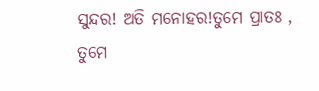ସୁନ୍ଦର! ଅତି ମନୋହର!ତୁମେ ପ୍ରାତଃ ,
ତୁମେ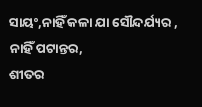ସାୟଂ,ନାହିଁ କଳା ଯା ସୌନ୍ଦର୍ଯ୍ୟର ,
ନାହିଁ ପଟାନ୍ତର,
ଶୀତର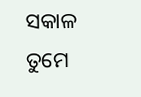ସକାଳ ତୁମେ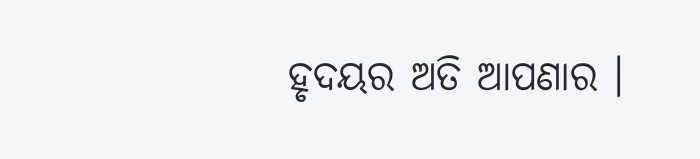ହୃଦୟର ଅତି ଆପଣାର ।